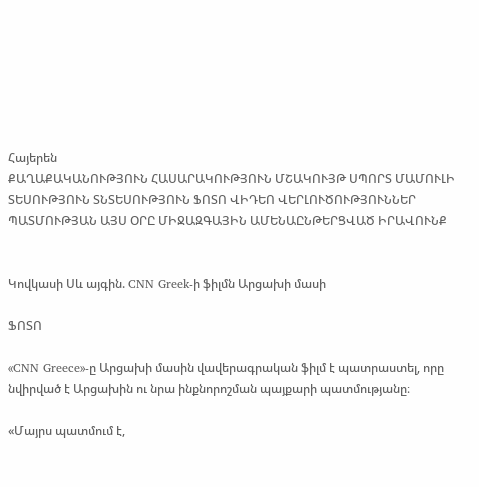Հայերեն
ՔԱՂԱՔԱԿԱՆՈՒԹՅՈՒՆ ՀԱՍԱՐԱԿՈՒԹՅՈՒՆ ՄՇԱԿՈՒՅԹ ՍՊՈՐՏ ՄԱՄՈՒԼԻ ՏԵՍՈՒԹՅՈՒՆ ՏՆՏԵՍՈՒԹՅՈՒՆ ՖՈՏՈ ՎԻԴԵՈ ՎԵՐԼՈՒԾՈՒԹՅՈՒՆՆԵՐ ՊԱՏՄՈՒԹՅԱՆ ԱՅՍ ՕՐԸ ՄԻՋԱԶԳԱՅԻՆ ԱՄԵՆԱԸՆԹԵՐՑՎԱԾ ԻՐԱՎՈՒՆՔ


Կովկասի Սև այգին. CNN Greek-ի ֆիլմն Արցախի մասի

ՖՈՏՈ

«CNN Greece»-ը Արցախի մասին վավերագրական ֆիլմ է պատրաստել, որը նվիրված է Արցախին ու նրա ինքնորոշման պայքարի պատմությանը։

«Մայրս պատմում է,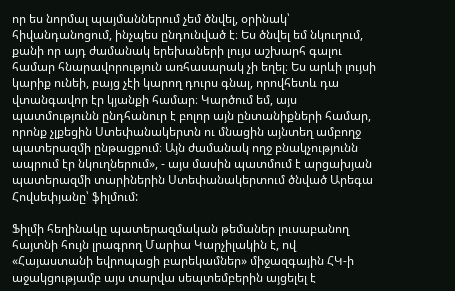որ ես նորմալ պայմաններում չեմ ծնվել, օրինակ՝ հիվանդանոցում, ինչպես ընդունված է։ Ես ծնվել եմ նկուղում, քանի որ այդ ժամանակ երեխաների լույս աշխարհ գալու համար հնարավորություն առհասարակ չի եղել։ Ես արևի լույսի կարիք ունեի, բայց չէի կարող դուրս գնալ, որովհետև դա վտանգավոր էր կյանքի համար։ Կարծում եմ, այս պատմությունն ընդհանուր է բոլոր այն ընտանիքների համար, որոնք չլքեցին Ստեփանակերտն ու մնացին այնտեղ ամբողջ պատերազմի ընթացքում։ Այն ժամանակ ողջ բնակչությունն ապրում էր նկուղներում», - այս մասին պատմում է արցախյան պատերազմի տարիներին Ստեփանակերտում ծնված Արեգա Հովսեփյանը՝ ֆիլմում:

Ֆիլմի հեղինակը պատերազմական թեմաներ լուսաբանող հայտնի հույն լրագրող Մարիա Կարչիլակին է, ով «Հայաստանի եվրոպացի բարեկամներ» միջազգային ՀԿ-ի աջակցությամբ այս տարվա սեպտեմբերին այցելել է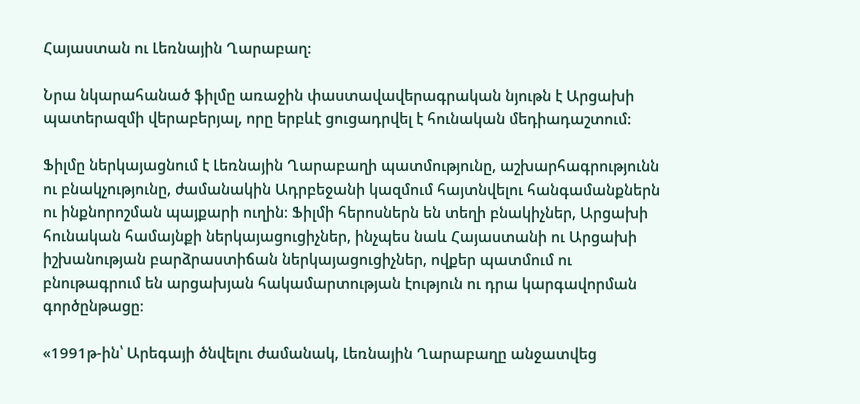Հայաստան ու Լեռնային Ղարաբաղ:

Նրա նկարահանած ֆիլմը առաջին փաստավավերագրական նյութն է Արցախի պատերազմի վերաբերյալ, որը երբևէ ցուցադրվել է հունական մեդիադաշտում:

Ֆիլմը ներկայացնում է Լեռնային Ղարաբաղի պատմությունը, աշխարհագրությունն ու բնակչությունը, ժամանակին Ադրբեջանի կազմում հայտնվելու հանգամանքներն ու ինքնորոշման պայքարի ուղին։ Ֆիլմի հերոսներն են տեղի բնակիչներ, Արցախի հունական համայնքի ներկայացուցիչներ, ինչպես նաև Հայաստանի ու Արցախի իշխանության բարձրաստիճան ներկայացուցիչներ, ովքեր պատմում ու բնութագրում են արցախյան հակամարտության էություն ու դրա կարգավորման գործընթացը։

«1991թ-ին՝ Արեգայի ծնվելու ժամանակ, Լեռնային Ղարաբաղը անջատվեց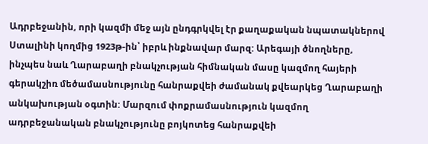Ադրբեջանին, որի կազմի մեջ այն ընդգրկվել էր քաղաքական նպատակներով Ստալինի կողմից 1923թ-ին՝ իբրև ինքնավար մարզ: Արեգայի ծնողները, ինչպես նաև Ղարաբաղի բնակչության հիմնական մասը կազմող հայերի գերակշիռ մեծամասնությունը հանրաքվեի ժամանակ քվեարկեց Ղարաբաղի անկախության օգտին: Մարզում փոքրամասնություն կազմող ադրբեջանական բնակչությունը բոյկոտեց հանրաքվեի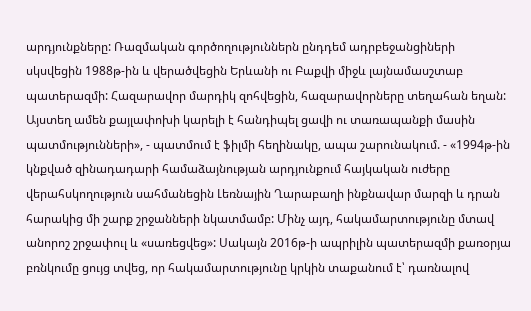արդյունքները: Ռազմական գործողություններն ընդդեմ ադրբեջանցիների սկսվեցին 1988թ-ին և վերածվեցին Երևանի ու Բաքվի միջև լայնամասշտաբ պատերազմի: Հազարավոր մարդիկ զոհվեցին, հազարավորները տեղահան եղան: Այստեղ ամեն քայլափոխի կարելի է հանդիպել ցավի ու տառապանքի մասին պատմությունների», - պատմում է ֆիլմի հեղինակը, ապա շարունակում. - «1994թ-ին կնքված զինադադարի համաձայնության արդյունքում հայկական ուժերը վերահսկողություն սահմանեցին Լեռնային Ղարաբաղի ինքնավար մարզի և դրան հարակից մի շարք շրջանների նկատմամբ: Մինչ այդ, հակամարտությունը մտավ անորոշ շրջափուլ և «սառեցվեց»: Սակայն 2016թ-ի ապրիլին պատերազմի քառօրյա բռնկումը ցույց տվեց, որ հակամարտությունը կրկին տաքանում է՝ դառնալով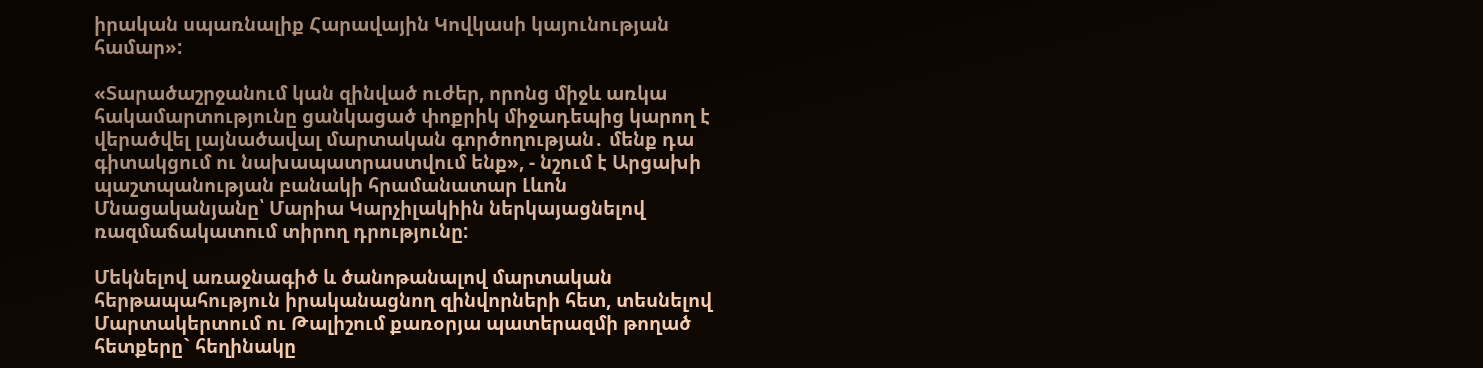իրական սպառնալիք Հարավային Կովկասի կայունության համար»:

«Տարածաշրջանում կան զինված ուժեր, որոնց միջև առկա հակամարտությունը ցանկացած փոքրիկ միջադեպից կարող է վերածվել լայնածավալ մարտական գործողության․ մենք դա գիտակցում ու նախապատրաստվում ենք», - նշում է Արցախի պաշտպանության բանակի հրամանատար Լևոն Մնացականյանը՝ Մարիա Կարչիլակիին ներկայացնելով ռազմաճակատում տիրող դրությունը:

Մեկնելով առաջնագիծ և ծանոթանալով մարտական հերթապահություն իրականացնող զինվորների հետ, տեսնելով Մարտակերտում ու Թալիշում քառօրյա պատերազմի թողած հետքերը` հեղինակը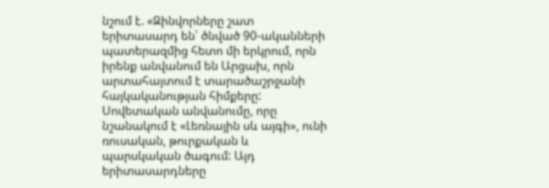նշում է. «Զինվորները շատ երիտասարդ են՝ ծնված 90-ականների պատերազմից հետո մի երկրում, որն իրենք անվանում են Արցախ, որն արտահայտում է տարածաշրջանի հայկականության հիմքերը: Սովետական անվանումը, որը նշանակում է «Լեռնային սև այգի», ունի ռուսական, թուրքական և պարսկական ծագում: Այդ երիտասարդները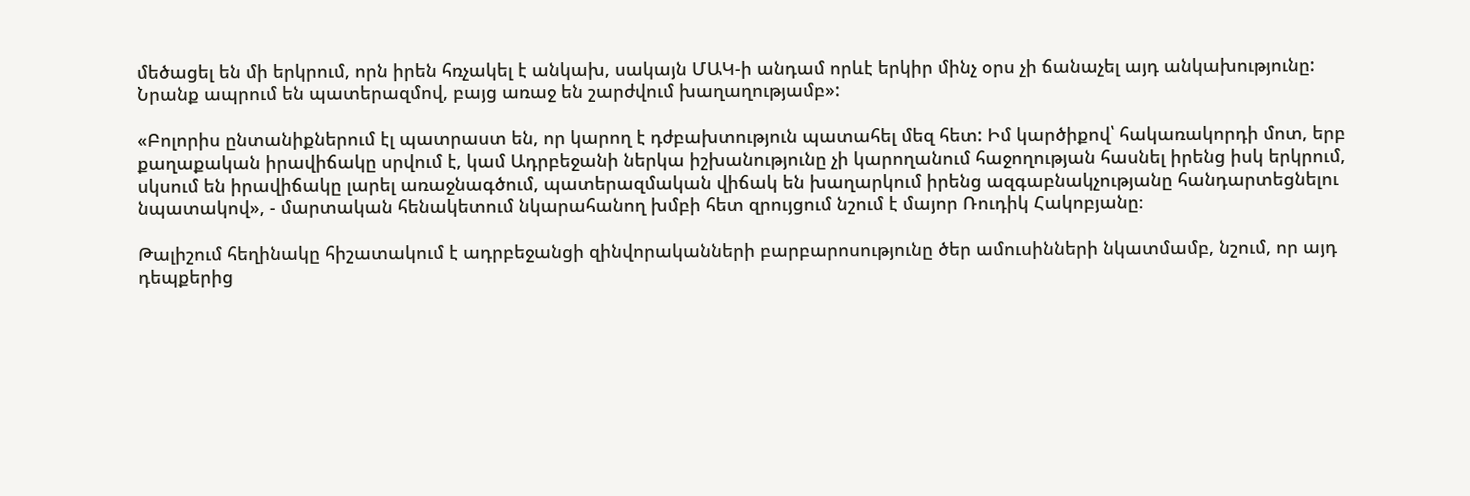մեծացել են մի երկրում, որն իրեն հռչակել է անկախ, սակայն ՄԱԿ-ի անդամ որևէ երկիր մինչ օրս չի ճանաչել այդ անկախությունը: Նրանք ապրում են պատերազմով, բայց առաջ են շարժվում խաղաղությամբ»:

«Բոլորիս ընտանիքներում էլ պատրաստ են, որ կարող է դժբախտություն պատահել մեզ հետ: Իմ կարծիքով՝ հակառակորդի մոտ, երբ քաղաքական իրավիճակը սրվում է, կամ Ադրբեջանի ներկա իշխանությունը չի կարողանում հաջողության հասնել իրենց իսկ երկրում, սկսում են իրավիճակը լարել առաջնագծում, պատերազմական վիճակ են խաղարկում իրենց ազգաբնակչությանը հանդարտեցնելու նպատակով», - մարտական հենակետում նկարահանող խմբի հետ զրույցում նշում է մայոր Ռուդիկ Հակոբյանը։

Թալիշում հեղինակը հիշատակում է ադրբեջանցի զինվորականների բարբարոսությունը ծեր ամուսինների նկատմամբ, նշում, որ այդ դեպքերից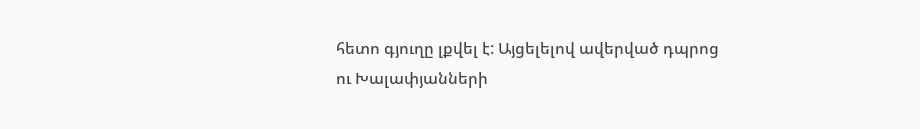հետո գյուղը լքվել է: Այցելելով ավերված դպրոց ու Խալափյանների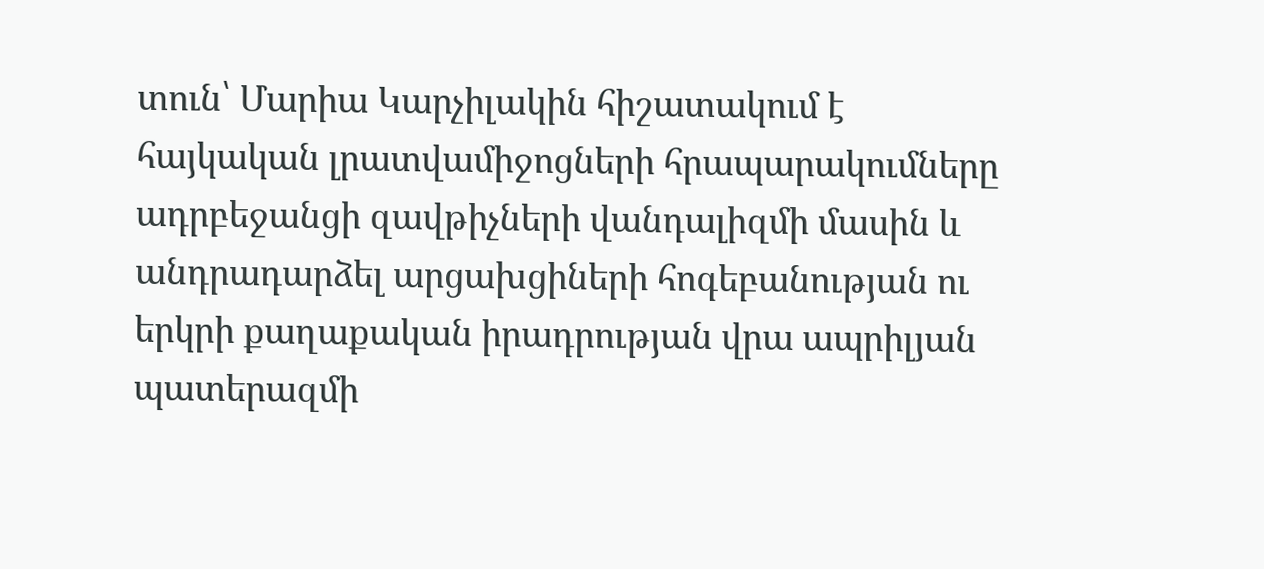տուն՝ Մարիա Կարչիլակին հիշատակում է հայկական լրատվամիջոցների հրապարակումները ադրբեջանցի զավթիչների վանդալիզմի մասին և անդրադարձել արցախցիների հոգեբանության ու երկրի քաղաքական իրադրության վրա ապրիլյան պատերազմի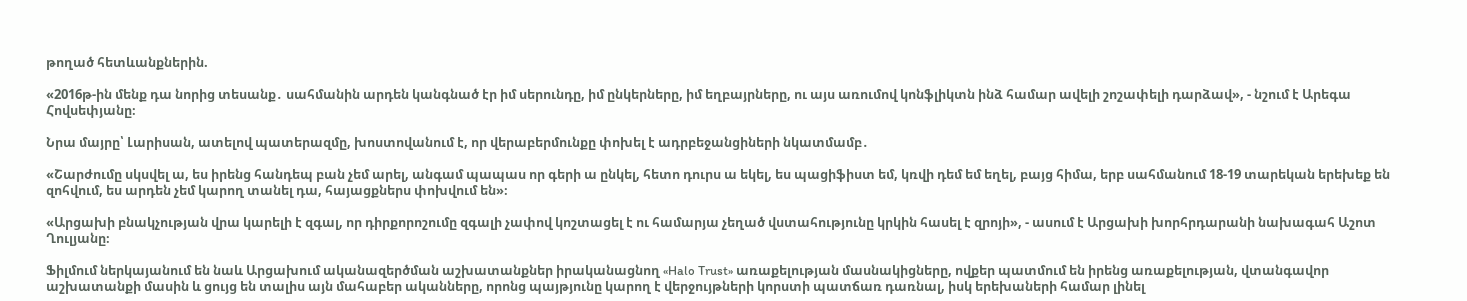թողած հետևանքներին.

«2016թ-ին մենք դա նորից տեսանք․ սահմանին արդեն կանգնած էր իմ սերունդը, իմ ընկերները, իմ եղբայրները, ու այս առումով կոնֆլիկտն ինձ համար ավելի շոշափելի դարձավ», - նշում է Արեգա Հովսեփյանը։

Նրա մայրը՝ Լարիսան, ատելով պատերազմը, խոստովանում է, որ վերաբերմունքը փոխել է ադրբեջանցիների նկատմամբ․

«Շարժումը սկսվել ա, ես իրենց հանդեպ բան չեմ արել, անգամ պապաս որ գերի ա ընկել, հետո դուրս ա եկել, ես պացիֆիստ եմ, կռվի դեմ եմ եղել, բայց հիմա, երբ սահմանում 18-19 տարեկան երեխեք են զոհվում, ես արդեն չեմ կարող տանել դա, հայացքներս փոխվում են»։

«Արցախի բնակչության վրա կարելի է զգալ, որ դիրքորոշումը զգալի չափով կոշտացել է ու համարյա չեղած վստահությունը կրկին հասել է զրոյի», - ասում է Արցախի խորհրդարանի նախագահ Աշոտ Ղուլյանը։

Ֆիլմում ներկայանում են նաև Արցախում ականազերծման աշխատանքներ իրականացնող «Halo Trust» առաքելության մասնակիցները, ովքեր պատմում են իրենց առաքելության, վտանգավոր աշխատանքի մասին և ցույց են տալիս այն մահաբեր ականները, որոնց պայթյունը կարող է վերջույթների կորստի պատճառ դառնալ, իսկ երեխաների համար լինել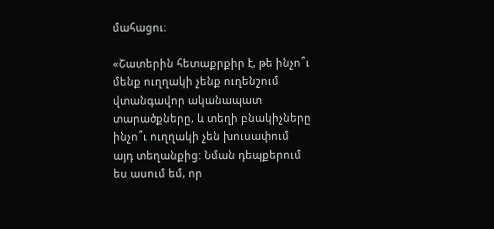մահացու։

«Շատերին հետաքրքիր է, թե ինչո՞ւ մենք ուղղակի չենք ուղենշում վտանգավոր ականապատ տարածքները, և տեղի բնակիչները ինչո՞ւ ուղղակի չեն խուսափում այդ տեղանքից: Նման դեպքերում ես ասում եմ, որ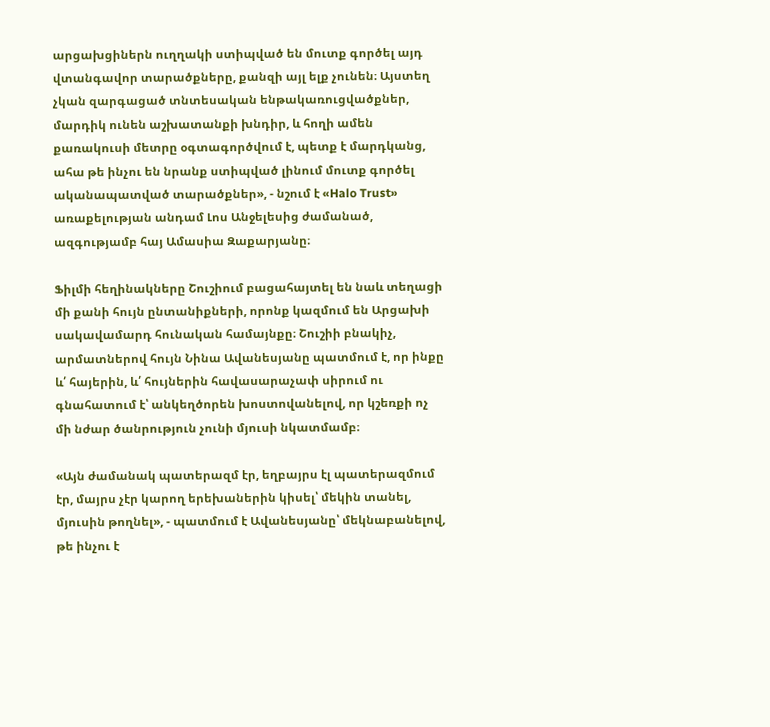արցախցիներն ուղղակի ստիպված են մուտք գործել այդ վտանգավոր տարածքները, քանզի այլ ելք չունեն։ Այստեղ չկան զարգացած տնտեսական ենթակառուցվածքներ, մարդիկ ունեն աշխատանքի խնդիր, և հողի ամեն քառակուսի մետրը օգտագործվում է, պետք է մարդկանց, ահա թե ինչու են նրանք ստիպված լինում մուտք գործել ականապատված տարածքներ», - նշում է «Halo Trust» առաքելության անդամ Լոս Անջելեսից ժամանած, ազգությամբ հայ Ամասիա Զաքարյանը։

Ֆիլմի հեղինակները Շուշիում բացահայտել են նաև տեղացի մի քանի հույն ընտանիքների, որոնք կազմում են Արցախի սակավամարդ հունական համայնքը։ Շուշիի բնակիչ, արմատներով հույն Նինա Ավանեսյանը պատմում է, որ ինքը և՛ հայերին, և՛ հույներին հավասարաչափ սիրում ու գնահատում է՝ անկեղծորեն խոստովանելով, որ կշեռքի ոչ մի նժար ծանրություն չունի մյուսի նկատմամբ։

«Այն ժամանակ պատերազմ էր, եղբայրս էլ պատերազմում էր, մայրս չէր կարող երեխաներին կիսել՝ մեկին տանել, մյուսին թողնել», - պատմում է Ավանեսյանը՝ մեկնաբանելով, թե ինչու է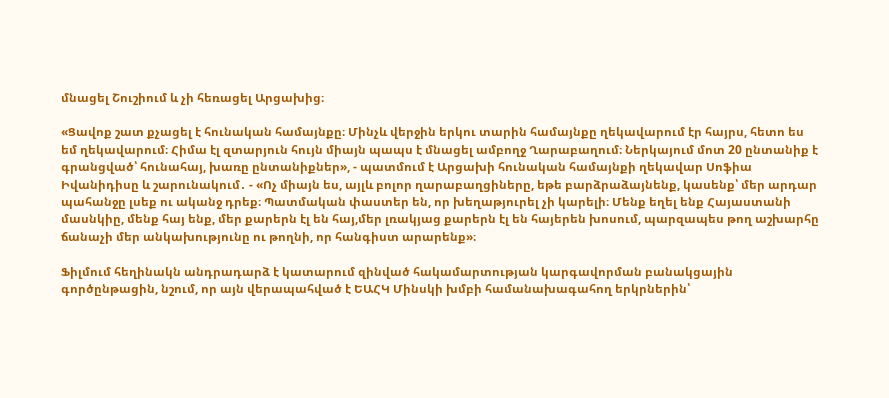մնացել Շուշիում և չի հեռացել Արցախից։

«Ցավոք շատ քչացել է հունական համայնքը։ Մինչև վերջին երկու տարին համայնքը ղեկավարում էր հայրս, հետո ես եմ ղեկավարում։ Հիմա էլ զտարյուն հույն միայն պապս է մնացել ամբողջ Ղարաբաղում։ Ներկայում մոտ 20 ընտանիք է գրանցված՝ հունահայ, խառը ընտանիքներ», - պատմում է Արցախի հունական համայնքի ղեկավար Սոֆիա Իվանիդիսը և շարունակում․ - «Ոչ միայն ես, այլև բոլոր ղարաբաղցիները, եթե բարձրաձայնենք, կասենք՝ մեր արդար պահանջը լսեք ու ականջ դրեք։ Պատմական փաստեր են, որ խեղաթյուրել չի կարելի։ Մենք եղել ենք Հայաստանի մասնկիը, մենք հայ ենք, մեր քարերն էլ են հայ,մեր լռակյաց քարերն էլ են հայերեն խոսում, պարզապես թող աշխարհը ճանաչի մեր անկախությունը ու թողնի, որ հանգիստ արարենք»։

Ֆիլմում հեղինակն անդրադարձ է կատարում զինված հակամարտության կարգավորման բանակցային գործընթացին, նշում, որ այն վերապահված է ԵԱՀԿ Մինսկի խմբի համանախագահող երկրներին՝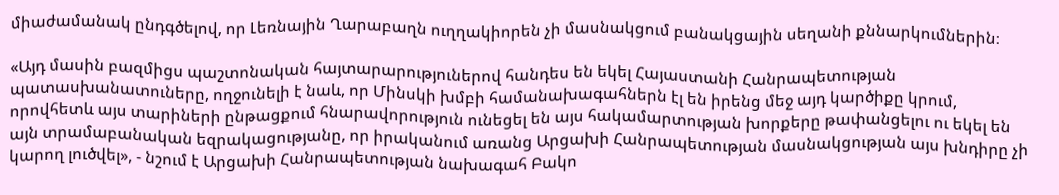միաժամանակ ընդգծելով, որ Լեռնային Ղարաբաղն ուղղակիորեն չի մասնակցում բանակցային սեղանի քննարկումներին։

«Այդ մասին բազմիցս պաշտոնական հայտարարություներով հանդես են եկել Հայաստանի Հանրապետության պատասխանատուները, ողջունելի է նաև, որ Մինսկի խմբի համանախագահներն էլ են իրենց մեջ այդ կարծիքը կրում, որովհետև այս տարիների ընթացքում հնարավորություն ունեցել են այս հակամարտության խորքերը թափանցելու ու եկել են այն տրամաբանական եզրակացությանը, որ իրականում առանց Արցախի Հանրապետության մասնակցության այս խնդիրը չի կարող լուծվել», - նշում է Արցախի Հանրապետության նախագահ Բակո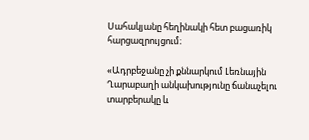Սահակյանը հեղինակի հետ բացառիկ հարցազրույցում։

«Ադրբեջանը չի քննարկում Լեռնային Ղարաբաղի անկախությունը ճանաչելու տարբերակը և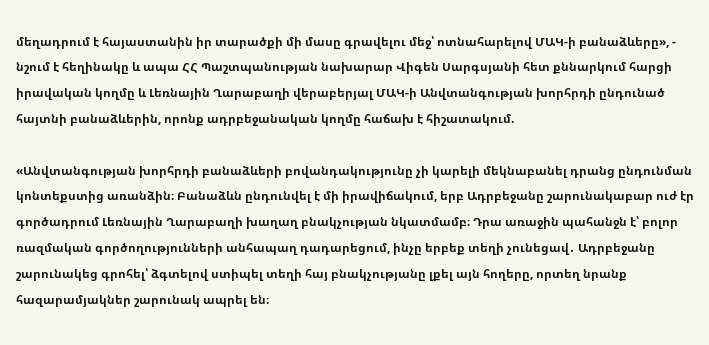մեղադրում է հայաստանին իր տարածքի մի մասը գրավելու մեջ՝ ոտնահարելով ՄԱԿ-ի բանաձևերը», - նշում է հեղինակը և ապա ՀՀ Պաշտպանության նախարար Վիգեն Սարգսյանի հետ քննարկում հարցի իրավական կողմը և Լեռնային Ղարաբաղի վերաբերյալ ՄԱԿ-ի Անվտանգության խորհրդի ընդունած հայտնի բանաձևերին, որոնք ադրբեջանական կողմը հաճախ է հիշատակում.

«Անվտանգության խորհրդի բանաձևերի բովանդակությունը չի կարելի մեկնաբանել դրանց ընդունման կոնտեքստից առանձին։ Բանաձևն ընդունվել է մի իրավիճակում, երբ Ադրբեջանը շարունակաբար ուժ էր գործադրում Լեռնային Ղարաբաղի խաղաղ բնակչության նկատմամբ։ Դրա առաջին պահանջն է՝ բոլոր ռազմական գործողությունների անհապաղ դադարեցում, ինչը երբեք տեղի չունեցավ․ Ադրբեջանը շարունակեց գրոհել՝ ձգտելով ստիպել տեղի հայ բնակչությանը լքել այն հողերը, որտեղ նրանք հազարամյակներ շարունակ ապրել են։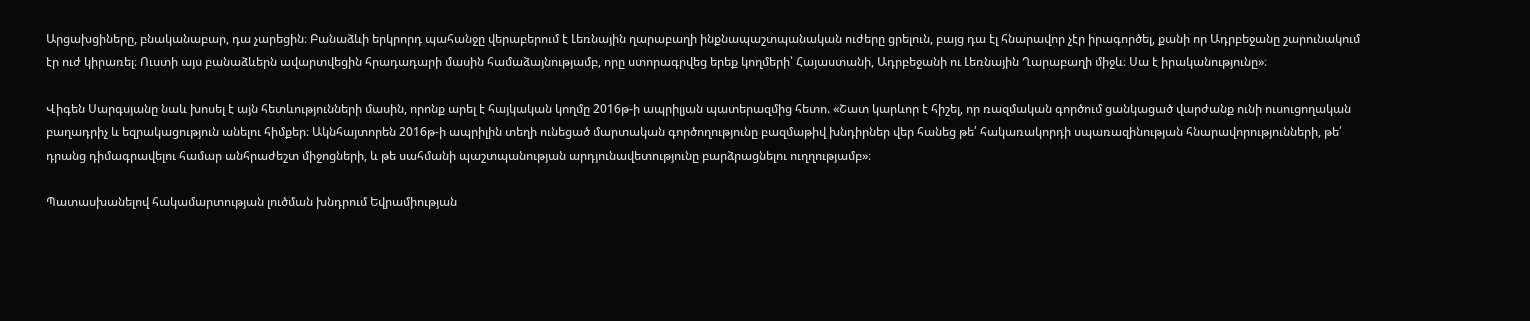Արցախցիները, բնականաբար, դա չարեցին։ Բանաձևի երկրորդ պահանջը վերաբերում է Լեռնային ղարաբաղի ինքնապաշտպանական ուժերը ցրելուն, բայց դա էլ հնարավոր չէր իրագործել, քանի որ Ադրբեջանը շարունակում էր ուժ կիրառել։ Ուստի այս բանաձևերն ավարտվեցին հրադադարի մասին համաձայնությամբ, որը ստորագրվեց երեք կողմերի՝ Հայաստանի, Ադրբեջանի ու Լեռնային Ղարաբաղի միջև։ Սա է իրականությունը»։

Վիգեն Սարգսյանը նաև խոսել է այն հետևությունների մասին, որոնք արել է հայկական կողմը 2016թ-ի ապրիլյան պատերազմից հետո. «Շատ կարևոր է հիշել, որ ռազմական գործում ցանկացած վարժանք ունի ուսուցողական բաղադրիչ և եզրակացություն անելու հիմքեր։ Ակնհայտորեն 2016թ-ի ապրիլին տեղի ունեցած մարտական գործողությունը բազմաթիվ խնդիրներ վեր հանեց թե՛ հակառակորդի սպառազինության հնարավորությունների, թե՛ դրանց դիմագրավելու համար անհրաժեշտ միջոցների, և թե սահմանի պաշտպանության արդյունավետությունը բարձրացնելու ուղղությամբ»։

Պատասխանելով հակամարտության լուծման խնդրում Եվրամիության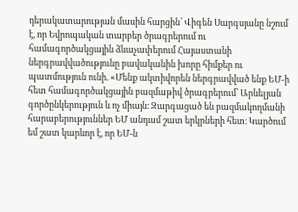դերակատարության մասին հարցին՝ Վիգեն Սարգսյանը նշում է, որ Եվրոպական տարբեր ծրագրերում ու համագործակցային ձևաչափերում Հայաստանի ներգրավվածությունը բավականին խորը հիմքեր ու պատմություն ունի. «Մենք ակտիվորեն ներգրավված ենք ԵՄ-ի հետ համագործակցային բազմաթիվ ծրագրերում՝ Արևելյան գործընկերություն և ոչ միայն։ Զարգացած են բազմակողմանի հարաբերություններ ԵՄ անդամ շատ երկրների հետ։ Կարծում եմ շատ կարևոր է, որ ԵՄ-ն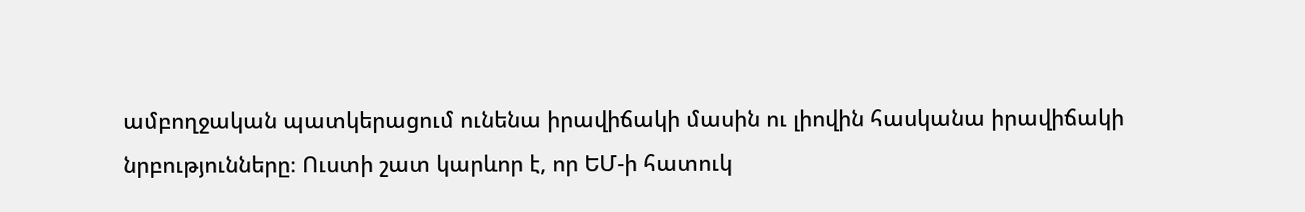ամբողջական պատկերացում ունենա իրավիճակի մասին ու լիովին հասկանա իրավիճակի նրբությունները։ Ուստի շատ կարևոր է, որ ԵՄ-ի հատուկ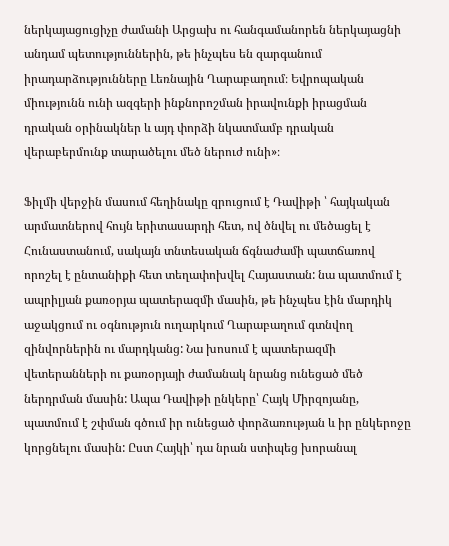ներկայացուցիչը ժամանի Արցախ ու հանգամանորեն ներկայացնի անդամ պետություններին, թե ինչպես են զարգանում իրադարձությունները Լեռնային Ղարաբաղում։ Եվրոպական միությունն ունի ազգերի ինքնորոշման իրավունքի իրացման դրական օրինակներ և այդ փորձի նկատմամբ դրական վերաբերմունք տարածելու մեծ ներուժ ունի»։

Ֆիլմի վերջին մասում հեղինակը զրուցում է Դավիթի ՝ հայկական արմատներով հույն երիտասարդի հետ, ով ծնվել ու մեծացել է Հունաստանում, սակայն տնտեսական ճգնաժամի պատճառով որոշել է ընտանիքի հետ տեղափոխվել Հայաստան: նա պատմում է ապրիլյան քառօրյա պատերազմի մասին, թե ինչպես էին մարդիկ աջակցում ու օգնություն ուղարկում Ղարաբաղում գտնվող զինվորներին ու մարդկանց: Նա խոսում է պատերազմի վետերանների ու քառօրյայի ժամանակ նրանց ունեցած մեծ ներդրման մասին: Ապա Դավիթի ընկերը՝ Հայկ Միրզոյանը, պատմում է շփման գծում իր ունեցած փորձառության և իր ընկերոջը կորցնելու մասին: Ըստ Հայկի՝ դա նրան ստիպեց խորանալ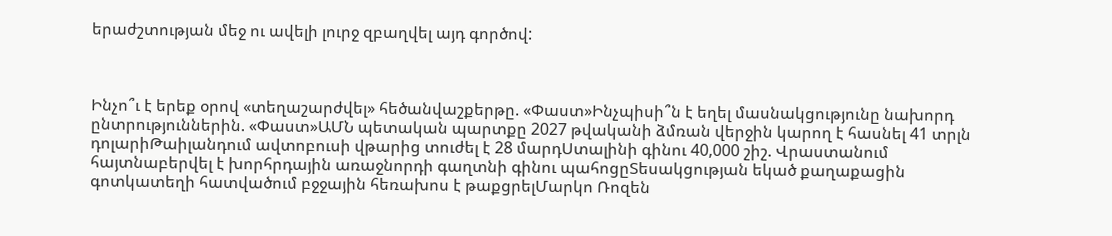երաժշտության մեջ ու ավելի լուրջ զբաղվել այդ գործով:



Ինչո՞ւ է երեք օրով «տեղաշարժվել» հեծանվաշքերթը. «Փաստ»Ինչպիսի՞ն է եղել մասնակցությունը նախորդ ընտրություններին. «Փաստ»ԱՄՆ պետական պարտքը 2027 թվականի ձմռան վերջին կարող է հասնել 41 տրլն դոլարիԹաիլանդում ավտոբուսի վթարից տուժել է 28 մարդՍտալինի գինու 40,000 շիշ. Վրաստանում հայտնաբերվել է խորհրդային առաջնորդի գաղտնի գինու պահոցըՏեսակցության եկած քաղաքացին գոտկատեղի հատվածում բջջային հեռախոս է թաքցրելՄարկո Ռոզեն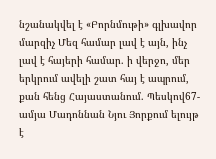նշանակվել է «Բորնմութի» գլխավոր մարզիչ Մեզ համար լավ է այն, ինչ լավ է հայերի համար. ի վերջո, մեր երկրում ավելի շատ հայ է ապրում, քան հենց Հայաստանում. Պեսկով67-ամյա Մադոննան Նյու Յորքում ելույթ է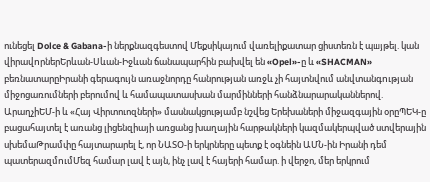ունեցել Dolce & Gabana-ի ներքնազգեստով Մեքսիկայում վառելիքատար ցիստեռն է պшյթել. կան վիրավnրներԵրևան-Սևան-Իջևան ճանապարհին բախվել են «Opel»-ը և «SHACMAN» բեռնատարըԻրանի գերագույն առաջնորդը հանրության առջև չի հայտնվում անվտանգnւթյան միջոցառումների բերումով և համապատասխան մարմինների հանձնարարականներով. ԱրաղչիԵՄ-ի և «Հայ Վիրտուոզների» մասնակցությամբ նշվեց Երեխաների միջազգային օրըՊԵԿ-ը բացահայտել է առանց լիցենզիայի առցանց խաղային հարթակների կազմակերպված ստվերային սխեմաԹրամփը հայտարարել է, որ ՆԱՏՕ-ի երկրները պետք է օգնեին ԱՄՆ-ին Իրանի դեմ պատերազմnւմՄեզ համար լավ է այն, ինչ լավ է հայերի համար. ի վերջո, մեր երկրում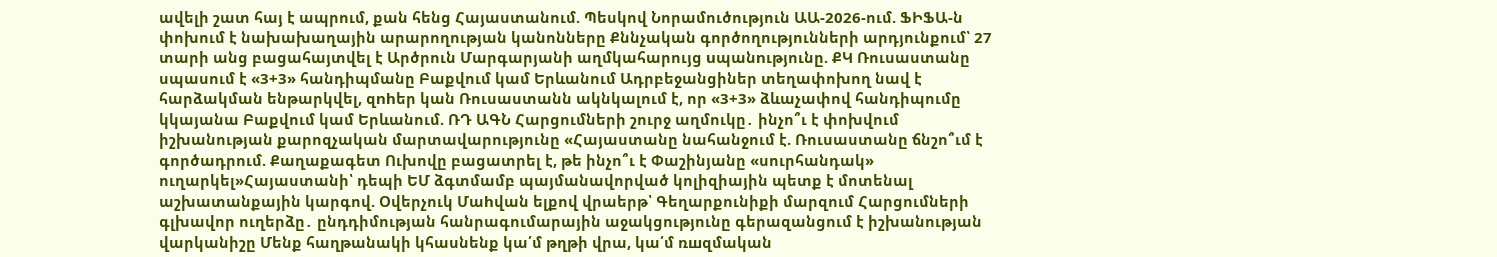ավելի շատ հայ է ապրում, քան հենց Հայաստանում. Պեսկով Նորամուծություն ԱԱ-2026-ում. ՖԻՖԱ-ն փոխում է նախախաղային արարողության կանոնները Քննչական գործողությունների արդյունքում՝ 27 տարի անց բացահայտվել է Արծրուն Մարգարյանի աղմկահարույց uպանnւթյունը. ՔԿ Ռուսաստանը սպասում է «3+3» հանդիպմանը Բաքվում կամ Երևանում Ադրբեջանցիներ տեղափոխող նավ է հարձակման ենթարկվել, զnhեր կան Ռուսաստանն ակնկալում է, որ «3+3» ձևաչափով հանդիպումը կկայանա Բաքվում կամ Երևանում. ՌԴ ԱԳՆ Հարցումների շուրջ աղմուկը․ ինչո՞ւ է փոխվում իշխանության քարոզչական մարտավարությունը «Հայաստանը նահանջում է. Ռուսաստանը ճնշո՞ւմ է գործադրում. Քաղաքագետ Ուխովը բացատրել է, թե ինչո՞ւ է Փաշինյանը «սուրհանդակ» ուղարկել»Հայաստանի՝ դեպի ԵՄ ձգտմամբ պայմանավորված կոլիզիային պետք է մոտենալ աշխատանքային կարգով. Օվերչուկ Մաhվան ելքով վրաերթ՝ Գեղարքունիքի մարզում Հարցումների գլխավոր ուղերձը․ ընդդիմության հանրագումարային աջակցությունը գերազանցում է իշխանության վարկանիշը Մենք հաղթանակի կհասնենք կա՛մ թղթի վրա, կա՛մ ռшզմական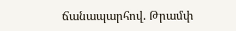ճանապարհով. Թրամփ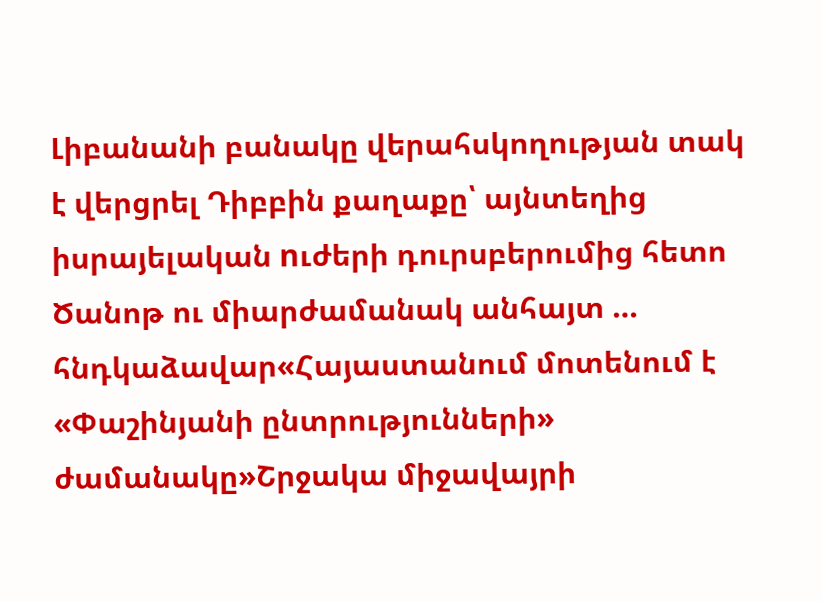Լիբանանի բանակը վերահսկողության տակ է վերցրել Դիբբին քաղաքը՝ այնտեղից իսրայելական nւժերի դուրսբերումից հետո Ծանոթ ու միարժամանակ անհայտ … հնդկաձավար«Հայաստանում մոտենում է «Փաշինյանի ընտրությունների» ժամանակը»Շրջակա միջավայրի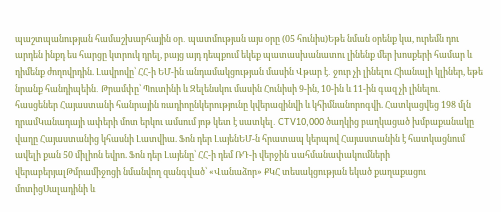պաշտպանության համաշխարհային օր․ պատմության այս օրը (05 հունիս)Եթե նման օրենք կա, ուրեմն դու արդեն ինքդ ես հարցը կտրուկ դրել, բայց այդ դեպքում եկեք պատասխանատու լինենք մեր խոսքերի համար և դիմենք ժողովրդին. Լավրովը՝ ՀՀ-ի ԵՄ-ին անդամակցության մասին Վթար է․ ջուր չի լինելու Հիանալի կլիներ, եթե նրանք հանդիպեին․ Թրամփը՝ Պուտինի և Զելենսկու մասին Հունիսի 9-ին, 10-ին և 11-ին գազ չի լինելու․ հասցեներ Հայաստանի հանրային ռադիոընկերությունը կվերազինվի և կհիմնանորոգվի. Հատկացվեց 198 մլն դրամԿանադայի ափերի մոտ երկու ամսում յոթ կետ է սատկել․ CTV10,000 ծաղկից բաղկացած խմբաքանակը վաղը Հայաստանից կհասնի Լատվիա. Ֆոն դեր ԼայենԵՄ-ն հրատապ կերպով Հայաստանին է հատկացնում ավելի քան 50 միլիոն եվրո. Ֆոն դեր Լայենը՝ ՀՀ-ի դեմ ՌԴ-ի վերջին uահմանափակումների վերաբերյալԹմրամիջոցի նմանվող զանգված՝ «Վանաձոր» ՔԿՀ տեսակցության եկած քաղաքացու մոտիցՍալադինի և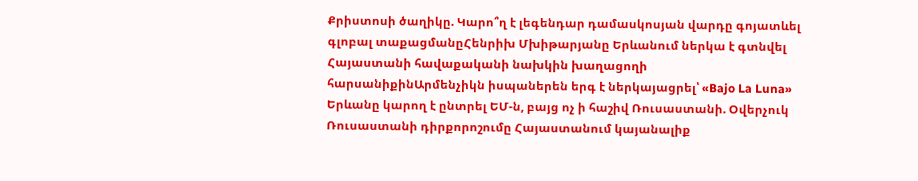Քրիստոսի ծաղիկը. Կարո՞ղ է լեգենդար դամասկոսյան վարդը գոյատևել գլոբալ տաքացմանըՀենրիխ Մխիթարյանը Երևանում ներկա է գտնվել Հայաստանի հավաքականի նախկին խաղացողի հարսանիքինԱրմենչիկն իսպաներեն երգ է ներկայացրել՝ «Bajo La Luna» Երևանը կարող է ընտրել ԵՄ-ն, բայց ոչ ի հաշիվ Ռուսաստանի. Օվերչուկ Ռուսաստանի դիրքորոշումը Հայաստանում կայանալիք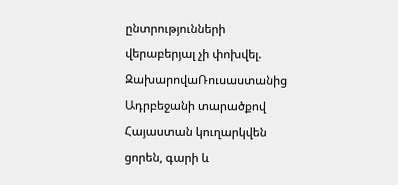ընտրությունների վերաբերյալ չի փոխվել. ԶախարովաՌուսաստանից Ադրբեջանի տարածքով Հայաստան կուղարկվեն ցորեն, գարի և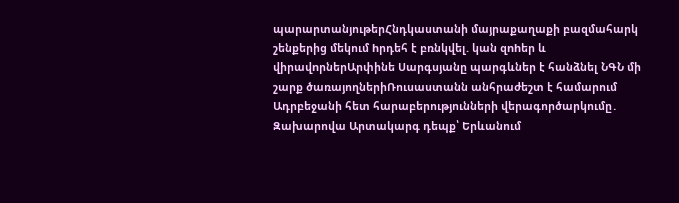պարարտանյութերՀնդկաստանի մայրաքաղաքի բազմահարկ շենքերից մեկում hրդեհ է բռնկվել. կան զnhեր և վիրավnրներԱրփինե Սարգսյանը պարգևներ է հանձնել ՆԳՆ մի շարք ծառայողներիՌուսաստանն անհրաժեշտ է համարում Ադրբեջանի հետ հարաբերությունների վերագործարկումը․ Զախարովա Արտակարգ դեպք՝ Երևանում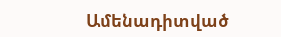Ամենադիտված